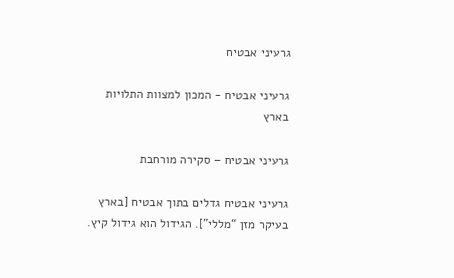גרעיני אבטיח

גרעיני אבטיח - המכון למצוות התלויות בארץ

גרעיני אבטיח – סקירה מורחבת

גרעיני אבטיח גדלים בתוך אבטיח [בארץ בעיקר מזן “מללי”]. הגידול הוא גידול קיץ.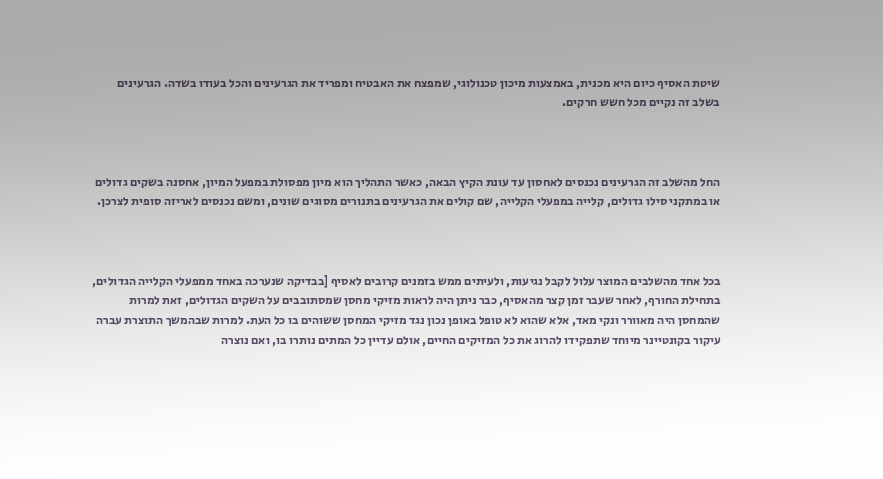שיטת האסיף כיום היא מכנית, באמצעות מיכון טכנולוגי, שמפצח את האבטיח ומפריד את הגרעינים והכל בעודו בשדה. הגרעינים בשלב זה נקיים מכל חשש חרקים.



החל מהשלב זה הגרעינים נכנסים לאחסון עד עונת הקיץ הבאה, כאשר התהליך הוא מיון מפסולת במפעל המיון, אחסנה בשקים גדולים או במתקני סילו גדולים, קלייה במפעלי הקלייה, שם קולים את הגרעינים בתנורים מסוגים שונים, ומשם נכנסים לאריזה סופית לצרכן.



בכל אחד מהשלבים המוצר עלול לקבל נגיעות, ולעיתים ממש בזמנים קרובים לאסיף [בבדיקה שנערכה באחד ממפעלי הקלייה הגדולים, בתחילת החורף, לאחר שעבר זמן קצר מהאסיף, כבר ניתן היה לראות מזיקי מחסן שמסתובבים על השקים הגדולים, זאת למרות שהמחסן היה מאוורר ונקי מאד, אלא שהוא לא טופל באופן נכון נגד מזיקי המחסן ששוהים בו כל העת. למרות שבהמשך התוצרת עברה עיקור בקונטיינר מיוחד שתפקידו להרוג את כל המזיקים החיים, אולם עדיין כל המתים נותרו בו, ואם נוצרה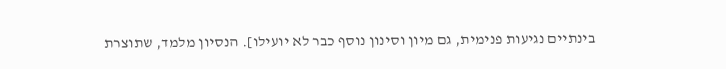בינתיים נגיעות פנימית, גם מיון וסינון נוסף כבר לא יועילו]. הנסיון מלמד, שתוצרת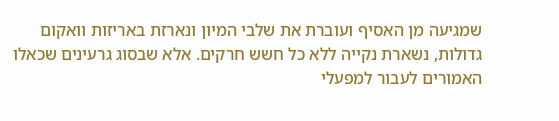שמגיעה מן האסיף ועוברת את שלבי המיון ונארזת באריזות וואקום גדולות, נשארת נקייה ללא כל חשש חרקים. אלא שבסוג גרעינים שכאלו האמורים לעבור למפעלי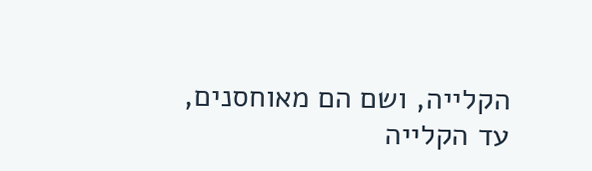הקלייה, ושם הם מאוחסנים, עד הקלייה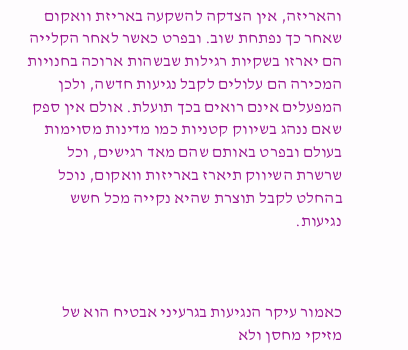והאריזה, אין הצדקה להשקעה באריזת וואקום שאחר כך נפתחת שוב. ובפרט כאשר לאחר הקלייה הם יארזו בשקיות רגילות שבשהות ארוכה בחנויות המכירה הם עלולים לקבל נגיעות חדשה, ולכן המפעלים אינם רואים בכך תועלת. אולם אין ספק שאם ננהג בשיווק קטניות כמו מדינות מסוימות בעולם ובפרט באותם שהם מאד רגישים, וכל שרשרת השיווק תיארז באריזות וואקום, נוכל בהחלט לקבל תוצרת שהיא נקייה מכל חשש נגיעות.



כאמור עיקר הנגיעות בגרעיני אבטיח הוא של מזיקי מחסן ולא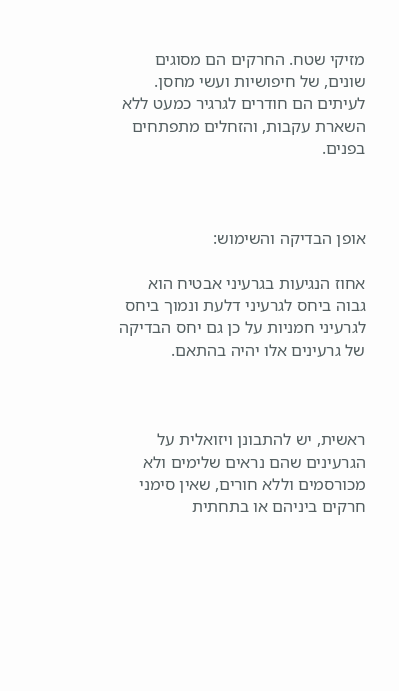מזיקי שטח. החרקים הם מסוגים שונים, של חיפושיות ועשי מחסן. לעיתים הם חודרים לגרגיר כמעט ללא השארת עקבות, והזחלים מתפתחים בפנים.



אופן הבדיקה והשימוש:

אחוז הנגיעות בגרעיני אבטיח הוא גבוה ביחס לגרעיני דלעת ונמוך ביחס לגרעיני חמניות על כן גם יחס הבדיקה של גרעינים אלו יהיה בהתאם.



ראשית, יש להתבונן ויזואלית על הגרעינים שהם נראים שלימים ולא מכורסמים וללא חורים, שאין סימני חרקים ביניהם או בתחתית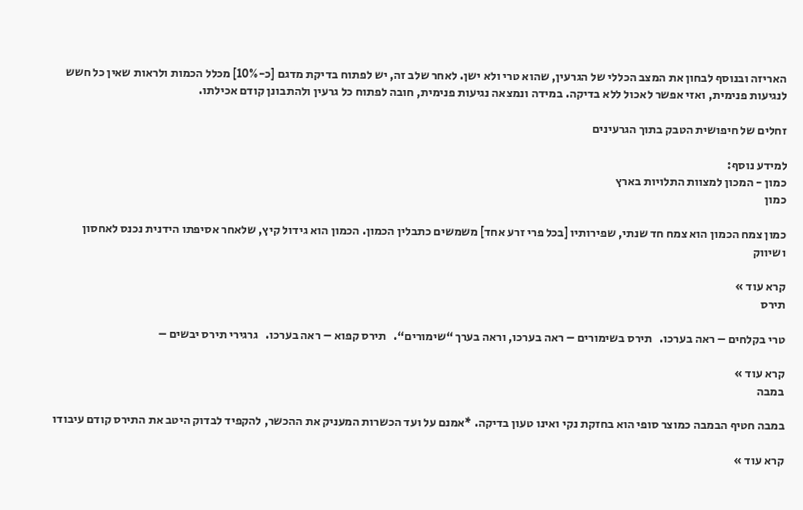האריזה ובנוסף לבחון את המצב הכללי של הגרעין, שהוא טרי ולא ישן. לאחר שלב זה, יש לפתוח בדיקת מדגם [כ-10%] מכלל הכמות ולראות שאין כל חשש לנגיעות פנימית, ואזי אפשר לאכול ללא בדיקה. במידה ונמצאה נגיעות פנימית, חובה לפתוח כל גרעין ולהתבונן קודם אכילתו.

זחלים של חיפושית הטבק בתוך הגרעינים

למידע נוסף:
כמון - המכון למצוות התלויות בארץ
כמון

כמון צמח הכמון הוא צמח חד שנתי, שפירותיו [בכל פרי זרע אחד] משמשים כתבלין הכמון. הכמון הוא גידול קיץ, שלאחר אסיפתו הידנית נכנס לאחסון ושיווק

קרא עוד »
תירס

טרי בקלחים – ראה בערכו.   תירס בשימורים – ראה בערכו, וראה בערך “שימורים“.   תירס קפוא – ראה בערכו.   גרגירי תירס יבשים –

קרא עוד »
במבה

במבה חטיף הבמבה כמוצר סופי הוא בחזקת נקי ואינו טעון בדיקה. *אמנם על ועד הכשרות המעניק את ההכשר, להקפיד לבדוק היטב את התירס קודם עיבודו

קרא עוד »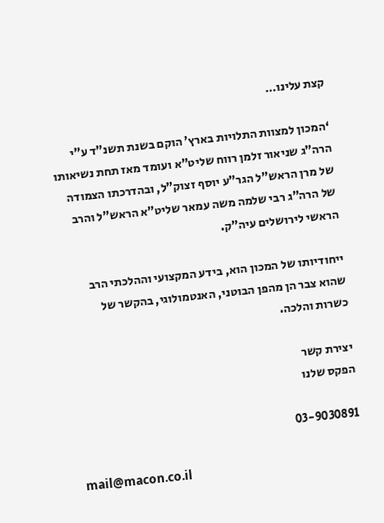קצת עלינו…

‘המכון למצוות התלויות בארץ’ הוקם בשנת תשנ”ד ע”י הרה”ג שניאור זלמן רווח שליט”א ועומד מאז תחת נשיאותו של מרן הראש”ל הגר”ע יוסף זצוק”ל, ובהדרכתו הצמודה של הרה”ג רבי שלמה משה עמאר שליט”א הראש”ל והרב הראשי לירושלים עיה”ק.

ייחודיותו של המכון הוא, בידע המקצועי וההלכתי הרב שהוא צבר הן מהפן הבוטני, האנטמולוגי, בהקשר של כשרות והלכה.

יצירת קשר
הפקס שלנו

03-9030891

mail@macon.co.il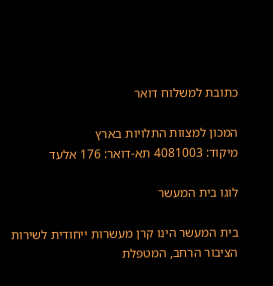כתובת למשלוח דואר

המכון למצוות התלויות בארץ
מיקוד: 4081003 תא-דואר: 176 אלעד

לוגו בית המעשר

בית המעשר הינו קרן מעשרות ייחודית לשירות הציבור הרחב, המטפלת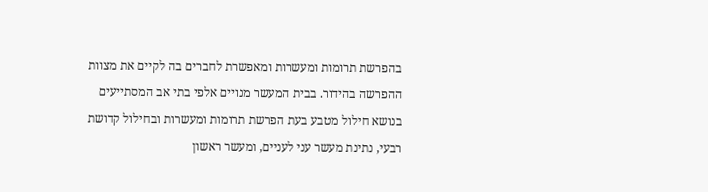בהפרשת תרומות ומעשרות ומאפשרת לחברים בה לקיים את מצוות ההפרשה בהידור. בבית המעשר מנויים אלפי בתי אב המסתייעים בנושא חילול מטבע בעת הפרשת תרומות ומעשרות ובחילול קדושת רבעי, נתינת מעשר עני לעניים, ומעשר ראשון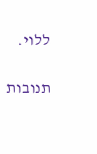ללוי.

תנובות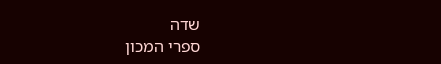שדה
ספרי המכון